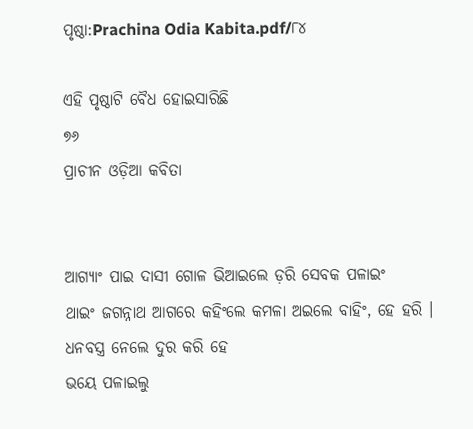ପୃଷ୍ଠା:Prachina Odia Kabita.pdf/୮୪

ଏହି ପୃଷ୍ଠାଟି ବୈଧ ହୋଇସାରିଛି
୭୬
ପ୍ରାଚୀନ ଓଡ଼ିଆ କବିତା


ଆଗ୍ୟାଂ ପାଇ ଦାସୀ ଗୋଳ ଭିଆଇଲେ ଡ଼ରି ସେବକ ପଳାଇଂ
ଥାଇଂ ଜଗନ୍ନାଥ ଆଗରେ କହିଂଲେ କମଳା ଅଇଲେ ବାହିଂ, ହେ ହରି ।
ଧନବସ୍ତ୍ର ନେଲେ ଦୁର କରି ହେ
ଭୟେ ପଳାଇଲୁ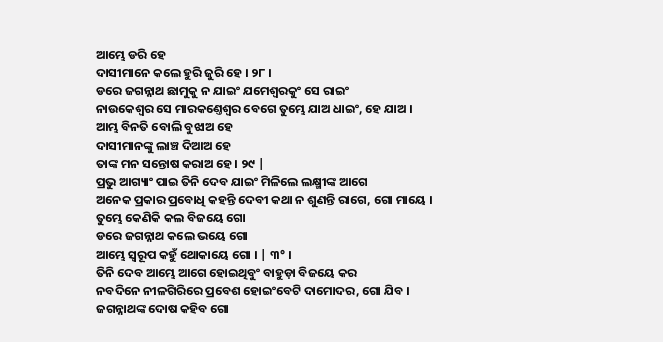ଆମ୍ଭେ ଡରି ହେ
ଦାସୀମାନେ କଲେ ହୁରି ଜୁରି ହେ । ୨୮ ।
ଡରେ ଜଗନ୍ନାଥ ଛାମୁକୁ ନ ଯାଇଂ ଯମେଶ୍ୱରକୁଂ ସେ ରାଇଂ
ନାଉକେଶ୍ୱର ସେ ମାରକଣ୍ତେଶ୍ୱର ବେଗେ ତୁମ୍ଭେ ଯାଅ ଧାଇଂ, ହେ ଯାଅ ।
ଆମ୍ଭ ବିନତି ବୋଲି ବୁଝାଅ ହେ
ଦାସୀମାନଙ୍କୁ ଲାଞ୍ଚ ଦିଆଅ ହେ
ତାଙ୍କ ମନ ସନ୍ତୋଷ କରାଅ ହେ । ୨୯ |
ପ୍ରଭୁ ଆଗ୍ୟାଂ ପାଇ ତିନି ଦେବ ଯାଇଂ ମିଳିଲେ ଲକ୍ଷ୍ମୀଙ୍କ ଆଗେ
ଅନେକ ପ୍ରକାର ପ୍ରବୋଧି କହନ୍ତି ଦେବୀ କଥା ନ ଶୁଣନ୍ତି ରାଗେ, ଗୋ ମାୟେ ।
ତୁମ୍ଭେ କେଣିକି କଲ ବିଜୟେ ଗୋ
ଡରେ ଜଗନ୍ନାଥ କଲେ ଭୟେ ଗୋ
ଆମ୍ଭେ ସ୍ୱରୂପ କହୁଁ ଥୋକାୟେ ଗୋ । | ୩° ।
ତିନି ଦେବ ଆମ୍ଭେ ଆଗେ ହୋଇଥିବୁଂ ବାହୁଡ଼ା ବିଜୟେ କର
ନବଦିନେ ନୀଳଗିରିରେ ପ୍ରବେଶ ହୋଇଂବେଟି ଦାମୋଦର, ଗୋ ଯିବ ।
ଜଗନ୍ନାଥଙ୍କ ଦୋଷ କହିବ ଗୋ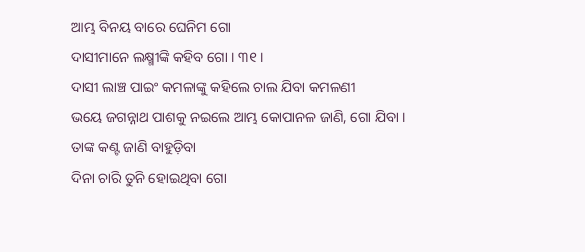ଆମ୍ଭ ବିନୟ ବାରେ ଘେନିମ ଗୋ
ଦାସୀମାନେ ଲକ୍ଷ୍ମୀଙ୍କି କହିବ ଗୋ । ୩୧ ।
ଦାସୀ ଲାଞ୍ଚ ପାଇଂ କମଳାଙ୍କୁ କହିଲେ ଚାଲ ଯିବା କମଳଣୀ
ଭୟେ ଜଗନ୍ନାଥ ପାଶକୁ ନଇଲେ ଆମ୍ଭ କୋପାନଳ ଜାଣି, ଗୋ ଯିବା ।
ତାଙ୍କ କଣ୍ଟ ଜାଣି ବାହୁଡ଼ିବା
ଦିନା ଚାରି ତୁନି ହୋଇଥିବା ଗୋ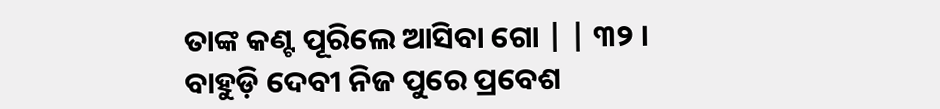ତାଙ୍କ କଣ୍ଟ ପୂରିଲେ ଆସିବା ଗୋ | | ୩୨ ।
ବାହୁଡ଼ି ଦେବୀ ନିଜ ପୁରେ ପ୍ରବେଶ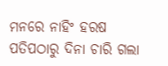ମନରେ ନାହିଂ ହରଷ
ପତିପଠାରୁ ଦିନା ଚାରି ଗଲା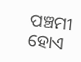ପଞ୍ଚମୀ ହୋଏ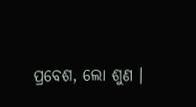ପ୍ରବେଶ, ଲୋ ଶୁଣ ।